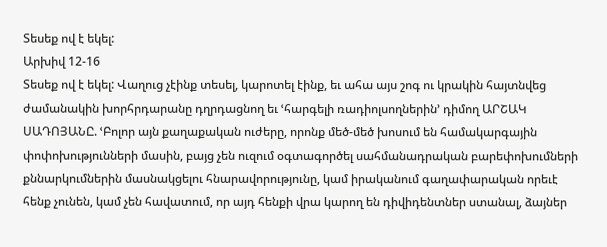Տեսեք ով է եկել:
Արխիվ 12-16
Տեսեք ով է եկել: Վաղուց չէինք տեսել, կարոտել էինք, եւ ահա այս շոգ ու կրակին հայտնվեց ժամանակին խորհրդարանը դղրդացնող եւ ՙհարգելի ռադիոլսողներին՚ դիմող ԱՐՇԱԿ ՍԱԴՈՅԱՆԸ. ՙԲոլոր այն քաղաքական ուժերը, որոնք մեծ-մեծ խոսում են համակարգային փոփոխությունների մասին, բայց չեն ուզում օգտագործել սահմանադրական բարեփոխումների քննարկումներին մասնակցելու հնարավորությունը, կամ իրականում գաղափարական որեւէ հենք չունեն, կամ չեն հավատում, որ այդ հենքի վրա կարող են դիվիդենտներ ստանալ, ձայներ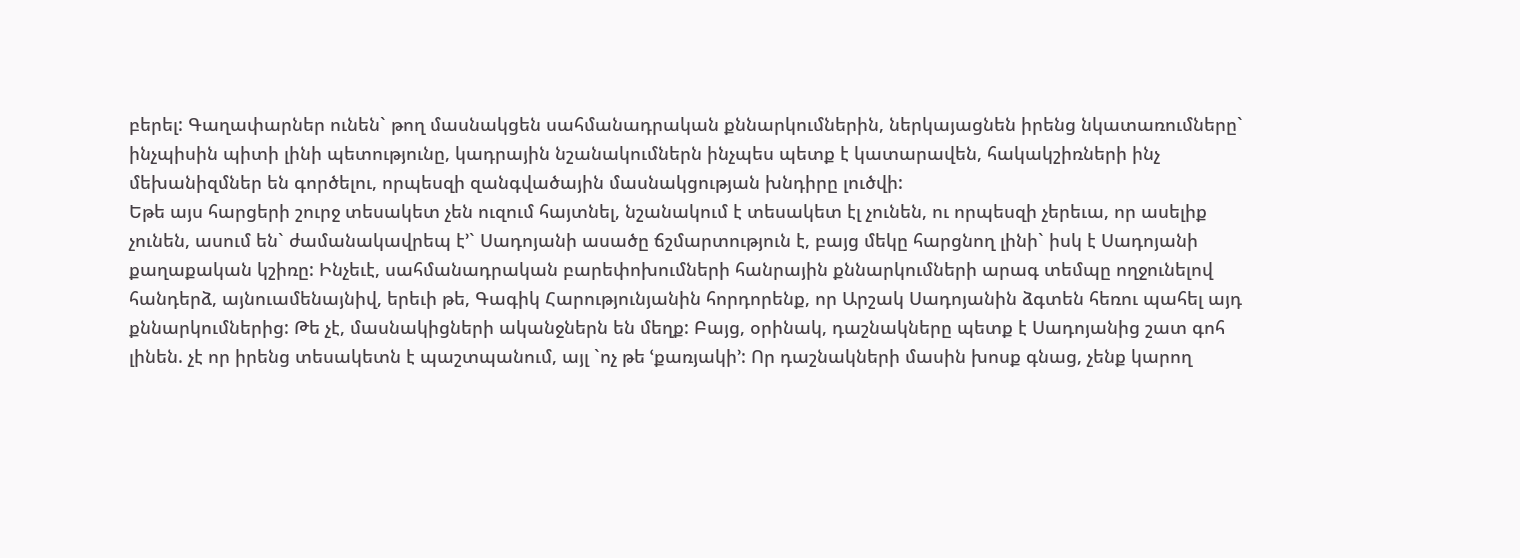բերել: Գաղափարներ ունեն` թող մասնակցեն սահմանադրական քննարկումներին, ներկայացնեն իրենց նկատառումները` ինչպիսին պիտի լինի պետությունը, կադրային նշանակումներն ինչպես պետք է կատարավեն, հակակշիռների ինչ մեխանիզմներ են գործելու, որպեսզի զանգվածային մասնակցության խնդիրը լուծվի:
Եթե այս հարցերի շուրջ տեսակետ չեն ուզում հայտնել, նշանակում է տեսակետ էլ չունեն, ու որպեսզի չերեւա, որ ասելիք չունեն, ասում են` ժամանակավրեպ է՚` Սադոյանի ասածը ճշմարտություն է, բայց մեկը հարցնող լինի` իսկ է Սադոյանի քաղաքական կշիռը: Ինչեւէ, սահմանադրական բարեփոխումների հանրային քննարկումների արագ տեմպը ողջունելով հանդերձ, այնուամենայնիվ, երեւի թե, Գագիկ Հարությունյանին հորդորենք, որ Արշակ Սադոյանին ձգտեն հեռու պահել այդ քննարկումներից: Թե չէ, մասնակիցների ականջներն են մեղք: Բայց, օրինակ, դաշնակները պետք է Սադոյանից շատ գոհ լինեն. չէ որ իրենց տեսակետն է պաշտպանում, այլ `ոչ թե ՙքառյակի՚: Որ դաշնակների մասին խոսք գնաց, չենք կարող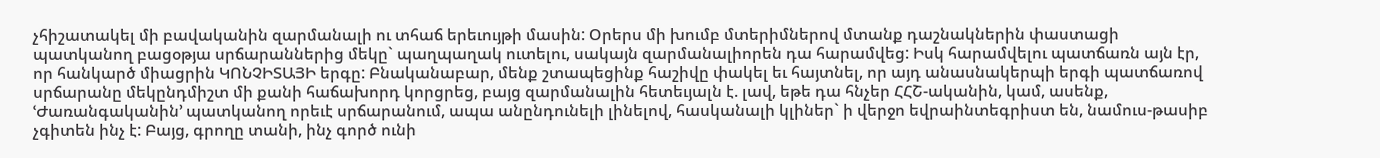չհիշատակել մի բավականին զարմանալի ու տհաճ երեւույթի մասին: Օրերս մի խումբ մտերիմներով մտանք դաշնակներին փաստացի պատկանող բացօթյա սրճարաններից մեկը` պաղպաղակ ուտելու, սակայն զարմանալիորեն դա հարամվեց: Իսկ հարամվելու պատճառն այն էր, որ հանկարծ միացրին ԿՈՆՉԻՏԱՅԻ երգը: Բնականաբար, մենք շտապեցինք հաշիվը փակել եւ հայտնել, որ այդ անասնակերպի երգի պատճառով սրճարանը մեկընդմիշտ մի քանի հաճախորդ կորցրեց, բայց զարմանալին հետեւյալն է. լավ, եթե դա հնչեր ՀՀՇ-ականին, կամ, ասենք, ՙԺառանգականին՚ պատկանող որեւէ սրճարանում, ապա անընդունելի լինելով, հասկանալի կլիներ` ի վերջո եվրաինտեգրիստ են, նամուս-թասիբ չգիտեն ինչ է: Բայց, գրողը տանի, ինչ գործ ունի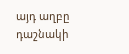այդ աղբը դաշնակի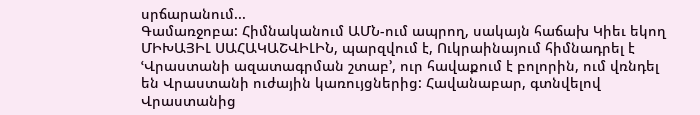սրճարանում...
Գամառջոբա: Հիմնականում ԱՄՆ-ում ապրող, սակայն հաճախ Կիեւ եկող ՄԻԽԱՅԻԼ ՍԱՀԱԿԱՇՎԻԼԻՆ, պարզվում է, Ուկրաինայում հիմնադրել է ՙՎրաստանի ազատագրման շտաբ՚, ուր հավաքում է բոլորին, ում վռնդել են Վրաստանի ուժային կառույցներից: Հավանաբար, գտնվելով Վրաստանից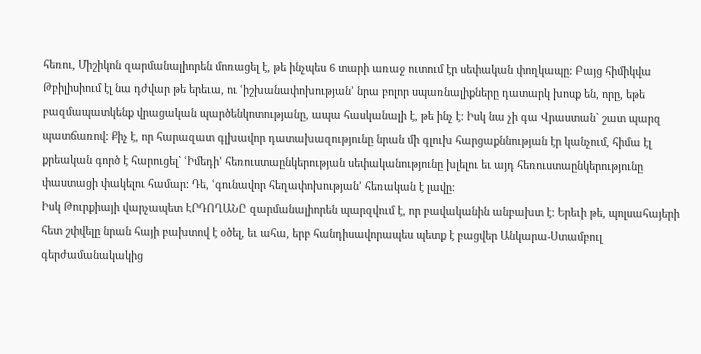հեռու, Միշիկոն զարմանալիորեն մոռացել է, թե ինչպես 6 տարի առաջ ուտում էր սեփական փողկապը: Բայց հիմիկվա Թբիլիսիում էլ նա դժվար թե երեւա, ու ՙիշխանափոխության՚ նրա բոլոր սպառնալիքները դատարկ խոսք են, որը, եթե բազմապատկենք վրացական պարծենկոտությանը, ապա հասկանալի է, թե ինչ է: Իսկ նա չի գա Վրաստան` շատ պարզ պատճառով: Քիչ է, որ հարազատ գլխավոր դատախազությունը նրան մի գլուխ հարցաքննության էր կանչում, հիմա էլ քրեական գործ է հարուցել` ՙԻմեդի՚ հեռուստաընկերության սեփականությունը խլելու եւ այդ հեռուստաընկերությունը փաստացի փակելու համար: Դե, ՙգունավոր հեղափոխության՚ հեռական է լավը:
Իսկ Թուրքիայի վարչապետ ԷՐԴՈՂԱՆԸ զարմանալիորեն պարզվում է, որ բավականին անբախտ է: Երեւի թե, պոլսահայերի հետ շփվելը նրան հայի բախտով է օծել, եւ ահա, երբ հանդիսավորապես պետք է բացվեր Անկարա-Ստամբուլ գերժամանակակից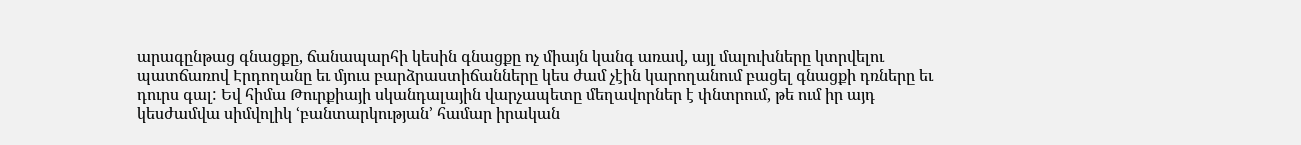արագընթաց գնացքը, ճանապարհի կեսին գնացքը ոչ միայն կանգ առավ, այլ մալուխները կտրվելու պատճառով Էրդողանը եւ մյուս բարձրաստիճանները կես ժամ չէին կարողանում բացել գնացքի դռները եւ դուրս գալ: Եվ հիմա Թուրքիայի սկանդալային վարչապետը մեղավորներ է փնտրում, թե ում իր այդ կեսժամվա սիմվոլիկ ՙբանտարկության՚ համար իրական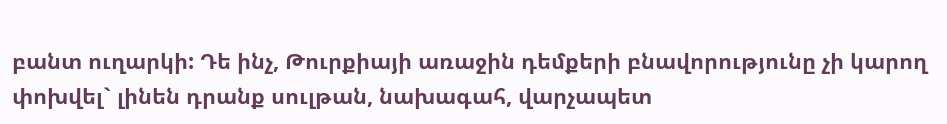բանտ ուղարկի: Դե ինչ, Թուրքիայի առաջին դեմքերի բնավորությունը չի կարող փոխվել` լինեն դրանք սուլթան, նախագահ, վարչապետ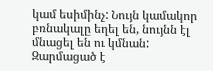կամ եսիմինչ: Նույն կամակոր բռնակալը եղել են, նույնն էլ մնացել են ու կմնան:
Զարմացած է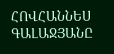ՀՈՎՀԱՆՆԵՍ ԳԱԼԱՋՅԱՆԸ